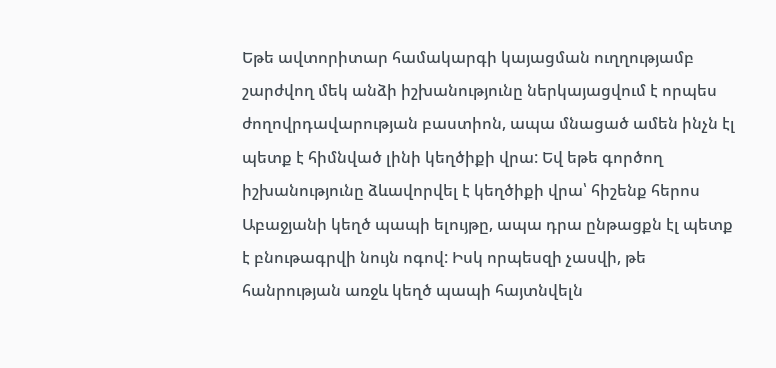Եթե ավտորիտար համակարգի կայացման ուղղությամբ շարժվող մեկ անձի իշխանությունը ներկայացվում է որպես ժողովրդավարության բաստիոն, ապա մնացած ամեն ինչն էլ պետք է հիմնված լինի կեղծիքի վրա: Եվ եթե գործող իշխանությունը ձևավորվել է կեղծիքի վրա՝ հիշենք հերոս Աբաջյանի կեղծ պապի ելույթը, ապա դրա ընթացքն էլ պետք է բնութագրվի նույն ոգով: Իսկ որպեսզի չասվի, թե հանրության առջև կեղծ պապի հայտնվելն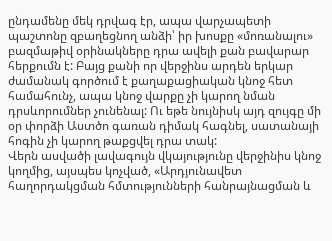ընդամենը մեկ դրվագ էր, ապա վարչապետի պաշտոնը զբաղեցնող անձի՝ իր խոսքը «մոռանալու» բազմաթիվ օրինակները դրա ավելի քան բավարար հերքումն է: Բայց քանի որ վերջինս արդեն երկար ժամանակ գործում է քաղաքացիական կնոջ հետ համահունչ, ապա կնոջ վարքը չի կարող նման դրսևորումներ չունենալ: Ու եթե նույնիսկ այդ զույգը մի օր փորձի Աստծո գառան դիմակ հագնել, սատանայի հոգին չի կարող թաքցվել դրա տակ:
Վերն ասվածի լավագույն վկայությունը վերջինիս կնոջ կողմից, այսպես կոչված, «Արդյունավետ հաղորդակցման հմտությունների հանրայնացման և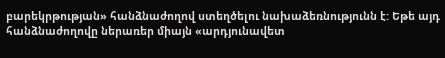բարեկրթության» հանձնաժողով ստեղծելու նախաձեռնությունն է: Եթե այդ հանձնաժողովը ներառեր միայն «արդյունավետ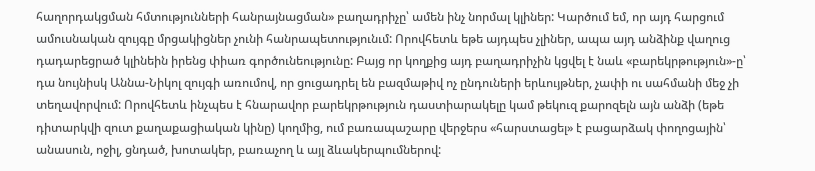հաղորդակցման հմտությունների հանրայնացման» բաղադրիչը՝ ամեն ինչ նորմալ կլիներ: Կարծում եմ, որ այդ հարցում ամուսնական զույգը մրցակիցներ չունի հանրապետությունւմ: Որովհետև եթե այդպես չլիներ, ապա այդ անձինք վաղուց դադարեցրած կլինեին իրենց փիառ գործունեությունը: Բայց որ կողքից այդ բաղադրիչին կցվել է նաև «բարեկրթություն»-ը՝ դա նույնիսկ Աննա-Նիկոլ զույգի առումով, որ ցուցադրել են բազմաթիվ ոչ ընդուների երևույթներ, չափի ու սահմանի մեջ չի տեղավորվում: Որովհետև ինչպես է հնարավոր բարեկրթություն դաստիարակելը կամ թեկուզ քարոզելն այն անձի (եթե դիտարկվի զուտ քաղաքացիական կինը) կողմից, ում բառապաշարը վերջերս «հարստացել» է բացարձակ փողոցային՝ անասուն, ոջիլ, ցնդած, խոտակեր, բառաչող և այլ ձևակերպումներով: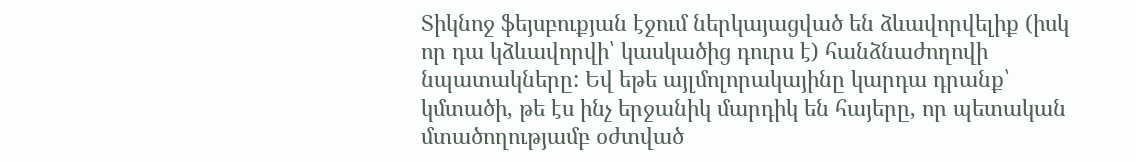Տիկնոջ ֆեյսբուքյան էջում ներկայացված են ձևավորվելիք (իսկ որ դա կձևավորվի՝ կասկածից դուրս է) հանձնաժողովի նպատակները: Եվ եթե այլմոլորակայինը կարդա դրանք՝ կմտածի, թե էս ինչ երջանիկ մարդիկ են հայերը, որ պետական մտածողությամբ օժտված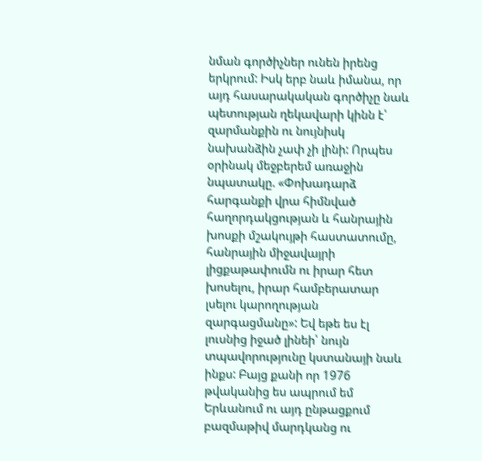նման գործիչներ ունեն իրենց երկրում: Իսկ երբ նաև իմանա, որ այդ հասարակական գործիչը նաև պետության ղեկավարի կինն է՝ զարմանքին ու նույնիսկ նախանձին չափ չի լինի: Որպես օրինակ մեջբերեմ առաջին նպատակը. «Փոխադարձ հարգանքի վրա հիմնված հաղորդակցության և հանրային խոսքի մշակույթի հաստատումը, հանրային միջավայրի լիցքաթափումն ու իրար հետ խոսելու, իրար համբերատար լսելու կարողության զարգացմանը»: Եվ եթե ես էլ լուսնից իջած լինեի՝ նույն տպավորությունը կստանայի նաև ինքս: Բայց քանի որ 1976 թվականից ես ապրում եմ Երևանում ու այդ ընթացքում բազմաթիվ մարդկանց ու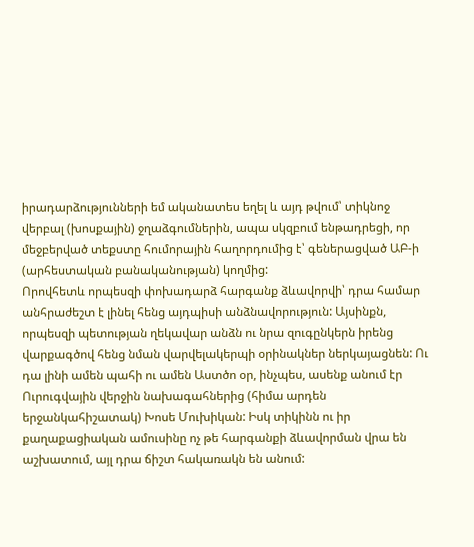իրադարձությունների եմ ականատես եղել և այդ թվում՝ տիկնոջ վերբալ (խոսքային) ջղաձգումներին, ապա սկզբում ենթադրեցի, որ մեջբերված տեքստը հումորային հաղորդումից է՝ գեներացված ԱԲ-ի (արհեստական բանականության) կողմից:
Որովհետև որպեսզի փոխադարձ հարգանք ձևավորվի՝ դրա համար անհրաժեշտ է լինել հենց այդպիսի անձնավորություն: Այսինքն, որպեսզի պետության ղեկավար անձն ու նրա զուգընկերն իրենց վարքագծով հենց նման վարվելակերպի օրինակներ ներկայացնեն: Ու դա լինի ամեն պահի ու ամեն Աստծո օր, ինչպես, ասենք անում էր Ուրուգվային վերջին նախագահներից (հիմա արդեն երջանկահիշատակ) Խոսե Մուխիկան: Իսկ տիկինն ու իր քաղաքացիական ամուսինը ոչ թե հարգանքի ձևավորման վրա են աշխատում, այլ դրա ճիշտ հակառակն են անում: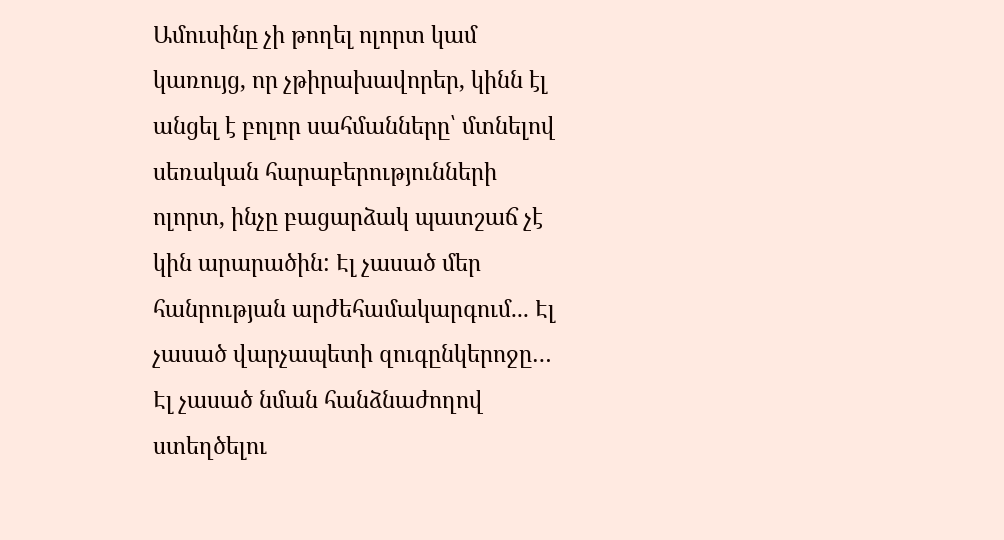Ամուսինը չի թողել ոլորտ կամ կառույց, որ չթիրախավորեր, կինն էլ անցել է բոլոր սահմանները՝ մտնելով սեռական հարաբերությունների ոլորտ, ինչը բացարձակ պատշաճ չէ կին արարածին: Էլ չասած մեր հանրության արժեհամակարգում... Էլ չասած վարչապետի զուգընկերոջը… Էլ չասած նման հանձնաժողով ստեղծելու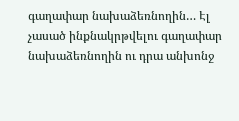գաղափար նախաձեռնողին… Էլ չասած ինքնակրթվելու գաղափար նախաձեռնողին ու դրա անխոնջ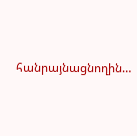հանրայնացնողին…